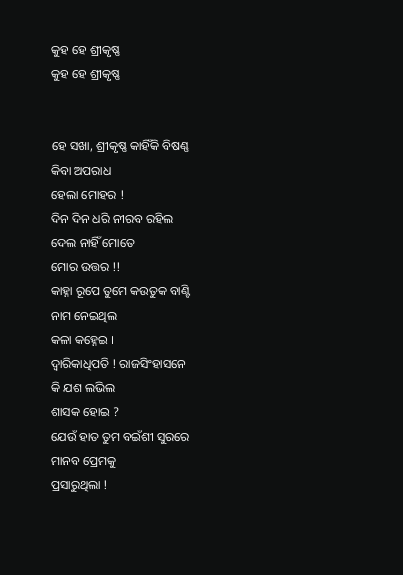କୁହ ହେ ଶ୍ରୀକୃଷ୍ଣ
କୁହ ହେ ଶ୍ରୀକୃଷ୍ଣ


ହେ ସଖା, ଶ୍ରୀକୃଷ୍ଣ କାହିଁକି ବିଷଣ୍ଣ
କିବା ଅପରାଧ
ହେଲା ମୋହର !
ଦିନ ଦିନ ଧରି ନୀରବ ରହିଲ
ଦେଲ ନାହିଁ ମୋତେ
ମୋର ଉତ୍ତର !!
କାହ୍ନା ରୂପେ ତୁମେ କଉତୁକ ବାଣ୍ଟି
ନାମ ନେଇଥିଲ
କଳା କହ୍ନେଇ ।
ଦ୍ଵାରିକାଧିପତି ! ରାଜସିଂହାସନେ
କି ଯଶ ଲଭିଲ
ଶାସକ ହୋଇ ?
ଯେଉଁ ହାତ ତୁମ ବଇଁଶୀ ସୁରରେ
ମାନବ ପ୍ରେମକୁ
ପ୍ରସାରୁଥିଲା !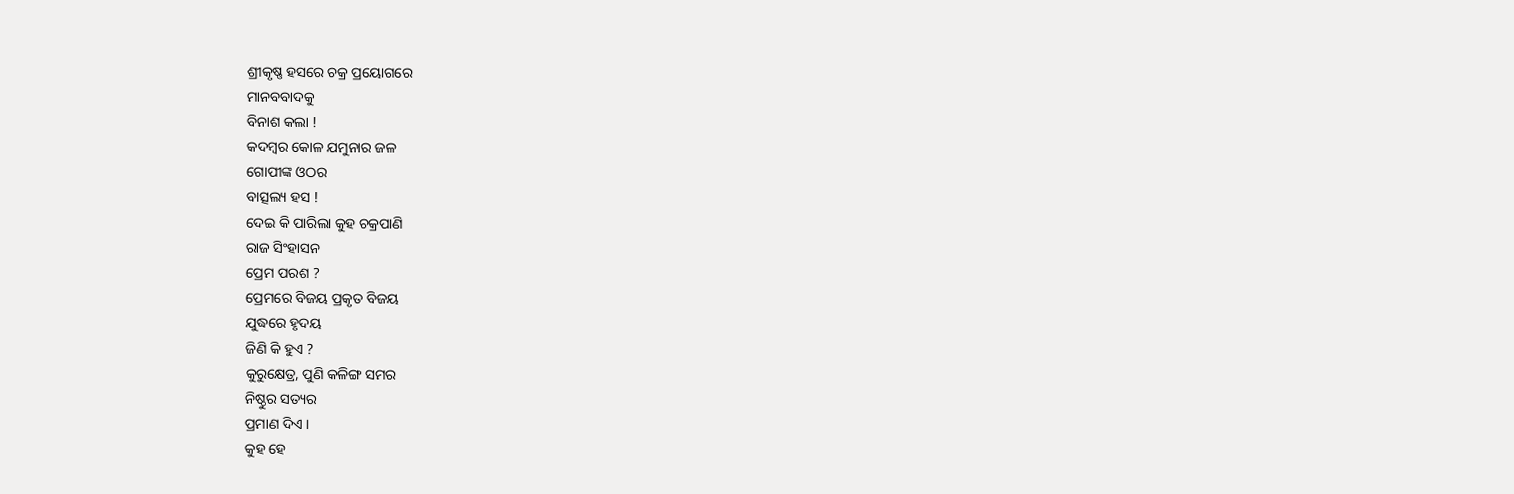ଶ୍ରୀକୃଷ୍ଣ ହସରେ ଚକ୍ର ପ୍ରୟୋଗରେ
ମାନବବାଦକୁ
ବିନାଶ କଲା !
କଦମ୍ବର କୋଳ ଯମୁନାର ଜଳ
ଗୋପୀଙ୍କ ଓଠର
ବାତ୍ସଲ୍ୟ ହସ !
ଦେଇ କି ପାରିଲା କୁହ ଚକ୍ରପାଣି
ରାଜ ସିଂହାସନ
ପ୍ରେମ ପରଶ ?
ପ୍ରେମରେ ବିଜୟ ପ୍ରକୃତ ବିଜୟ
ଯୁଦ୍ଧରେ ହୃଦୟ
ଜିଣି କି ହୁଏ ?
କୁରୁକ୍ଷେତ୍ର, ପୁଣି କଳିଙ୍ଗ ସମର
ନିଷ୍ଠୁର ସତ୍ୟର
ପ୍ରମାଣ ଦିଏ ।
କୁହ ହେ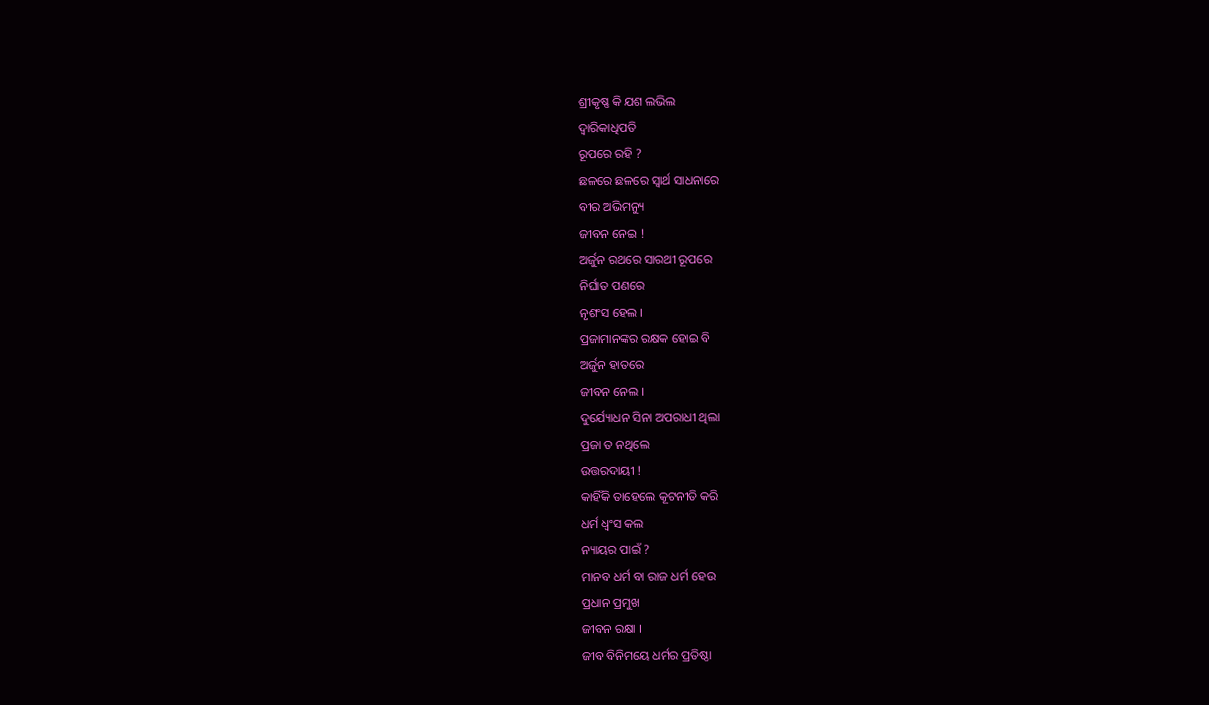ଶ୍ରୀକୃଷ୍ଣ କି ଯଶ ଲଭିଲ
ଦ୍ଵାରିକାଧିପତି
ରୂପରେ ରହି ?
ଛଳରେ ଛଳରେ ସ୍ୱାର୍ଥ ସାଧନାରେ
ବୀର ଅଭିମନ୍ୟୁ
ଜୀବନ ନେଇ !
ଅର୍ଜୁନ ରଥରେ ସାରଥୀ ରୂପରେ
ନିର୍ଘାତ ପଣରେ
ନୃଶଂସ ହେଲ ।
ପ୍ରଜାମାନଙ୍କର ରକ୍ଷକ ହୋଇ ବି
ଅର୍ଜୁନ ହାତରେ
ଜୀବନ ନେଲ ।
ଦୁର୍ଯ୍ୟୋଧନ ସିନା ଅପରାଧୀ ଥିଲା
ପ୍ରଜା ତ ନଥିଲେ
ଉତ୍ତରଦାୟୀ !
କାହିଁକି ତାହେଲେ କୂଟନୀତି କରି
ଧର୍ମ ଧ୍ୱଂସ କଲ
ନ୍ୟାୟର ପାଇଁ ?
ମାନବ ଧର୍ମ ବା ରାଜ ଧର୍ମ ହେଉ
ପ୍ରଧାନ ପ୍ରମୁଖ
ଜୀବନ ରକ୍ଷା ।
ଜୀବ ବିନିମୟେ ଧର୍ମର ପ୍ରତିଷ୍ଠା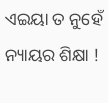ଏଇୟା ତ ନୁହେଁ
ନ୍ୟାୟର ଶିକ୍ଷା !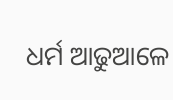ଧର୍ମ ଆଢୁଆଳେ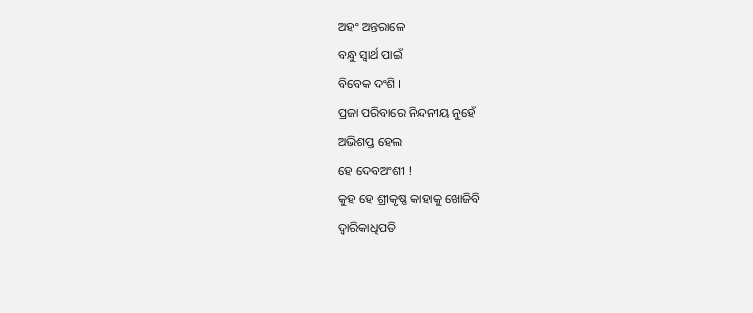ଅହଂ ଅନ୍ତରାଳେ
ବନ୍ଧୁ ସ୍ୱାର୍ଥ ପାଇଁ
ବିବେକ ଦଂଶି ।
ପ୍ରଜା ପରିବାରେ ନିନ୍ଦନୀୟ ନୁହେଁ
ଅଭିଶପ୍ତ ହେଲ
ହେ ଦେବଅଂଶୀ !
କୁହ ହେ ଶ୍ରୀକୃଷ୍ଣ କାହାକୁ ଖୋଜିବି
ଦ୍ଵାରିକାଧିପତି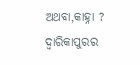ଅଥବା,କାହ୍ନା ?
ଦ୍ଵାରିକାପୁରର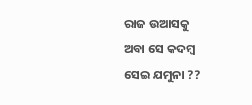ରାଜ ଉଆସକୁ
ଅବା ସେ କଦମ୍ବ
ସେଇ ଯମୁନା ??